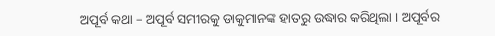ଅପୂର୍ବ କଥା – ଅପୂର୍ବ ସମୀରକୁ ଡାକୁମାନଙ୍କ ହାତରୁ ଉଦ୍ଧାର କରିଥିଲା । ଅପୂର୍ବର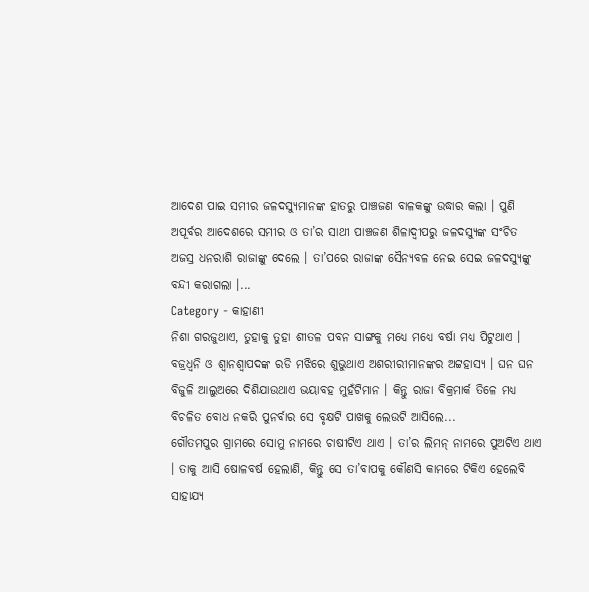ଆଦେଶ ପାଇ ସମୀର ଜଳଦସ୍ୟୁମାନଙ୍କ ହାତରୁ ପାଞ୍ଚଜଣ ବାଳକଙ୍କୁ ଉଦ୍ଧାର କଲା । ପୁଣି ଅପୂର୍ବର ଆଦେଶରେ ସମୀର ଓ ତା’ର ସାଥୀ ପାଞ୍ଚଜଣ ଶିଳାଦ୍ୱୀପରୁ ଜଳଦସ୍ୟୁଙ୍କ ସଂଚିତ ଅଜସ୍ର ଧନରାଶି ରାଜାଙ୍କୁ ଦେଲେ । ତା’ପରେ ରାଜାଙ୍କ ସୈନ୍ୟବଳ ନେଇ ସେଇ ଜଳଦସ୍ୟୁଙ୍କୁ ବନ୍ଦୀ କରାଗଲା ।...
Category - କାହାଣୀ
ନିଶା ଗରଜୁଥାଏ, ତୁହାକୁ ତୁହା ଶୀତଳ ପବନ ସାଙ୍ଗକୁ ମଧ୍ୟେ ମଧ୍ୟେ ବର୍ଷା ମଧ୍ୟ ପିଟୁଥାଏ । ବଜ୍ରଧ୍ୱନି ଓ ଶ୍ୱାନଶ୍ୱାପଦଙ୍କ ରଡି ମଝିରେ ଶୁଭୁଥାଏ ଅଶରୀରୀମାନଙ୍କର ଅଟ୍ଟହାସ୍ୟ । ଘନ ଘନ ବିଜୁଳି ଆଲୁଅରେ ଦିଶିଯାଉଥାଏ ଭୟାବହ ମୁହଁଟିମାନ । କିନ୍ତୁ ରାଜା ବିକ୍ରମାର୍କ ତିଳେ ମଧ୍ୟ ବିଚଳିତ ବୋଧ ନକରି ପୁନର୍ବାର ସେ ବୃକ୍ଷଟି ପାଖକୁ ଲେଉଟି ଆସିଲେ...
ଗୌତମପୁର ଗ୍ରାମରେ ସୋମୁ ନାମରେ ଚାଷୀଟିଏ ଥାଏ । ତା’ର ଲିମନ୍ ନାମରେ ପୁଅଟିଏ ଥାଏ । ତାକୁ ଆସି ଷୋଳବର୍ଷ ହେଲାଣି, କିନ୍ତୁ ସେ ତା’ବାପକୁ କୌଣସି କାମରେ ଟିକିଏ ହେଲେବି ସାହାଯ୍ୟ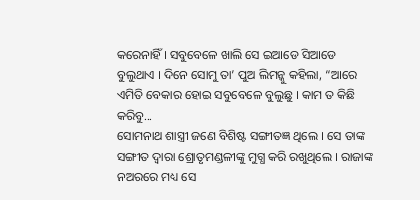କରେନାହିଁ । ସବୁବେଳେ ଖାଲି ସେ ଇଆଡେ ସିଆଡେ ବୁଲୁଥାଏ । ଦିନେ ସୋମୁ ତା’ ପୁଅ ଲିମନ୍କୁ କହିଲା, “ଆରେ ଏମିତି ବେକାର ହୋଇ ସବୁବେଳେ ବୁଲୁଛୁ । କାମ ତ କିଛି କରିବୁ...
ସୋମନାଥ ଶାସ୍ତ୍ରୀ ଜଣେ ବିଶିଷ୍ଟ ସଙ୍ଗୀତଜ୍ଞ ଥିଲେ । ସେ ତାଙ୍କ ସଙ୍ଗୀତ ଦ୍ୱାରା ଶ୍ରୋତୃମଣ୍ଡଳୀଙ୍କୁ ମୁଗ୍ଧ କରି ରଖୁଥିଲେ । ରାଜାଙ୍କ ନଅରରେ ମଧ୍ୟ ସେ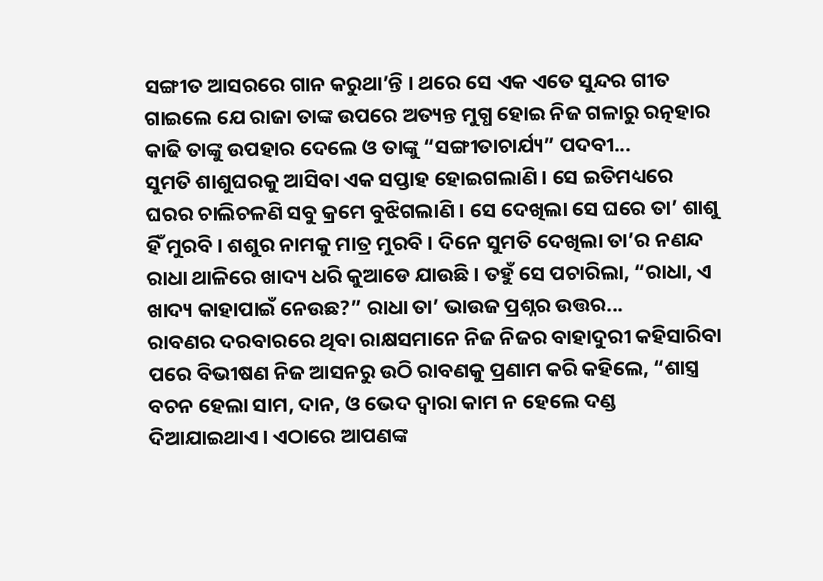ସଙ୍ଗୀତ ଆସରରେ ଗାନ କରୁଥା’ନ୍ତି । ଥରେ ସେ ଏକ ଏତେ ସୁନ୍ଦର ଗୀତ ଗାଇଲେ ଯେ ରାଜା ତାଙ୍କ ଉପରେ ଅତ୍ୟନ୍ତ ମୁଗ୍ଧ ହୋଇ ନିଜ ଗଳାରୁ ରତ୍ନହାର କାଢି ତାଙ୍କୁ ଉପହାର ଦେଲେ ଓ ତାଙ୍କୁ “ସଙ୍ଗୀତାଚାର୍ଯ୍ୟ” ପଦବୀ...
ସୁମତି ଶାଶୁଘରକୁ ଆସିବା ଏକ ସପ୍ତାହ ହୋଇଗଲାଣି । ସେ ଇତିମଧ୍ୟରେ ଘରର ଚାଲିଚଳଣି ସବୁ କ୍ରମେ ବୁଝିଗଲାଣି । ସେ ଦେଖିଲା ସେ ଘରେ ତା’ ଶାଶୁ ହିଁ ମୁରବି । ଶଶୁର ନାମକୁ ମାତ୍ର ମୁରବି । ଦିନେ ସୁମତି ଦେଖିଲା ତା’ର ନଣନ୍ଦ ରାଧା ଥାଳିରେ ଖାଦ୍ୟ ଧରି କୁଆଡେ ଯାଉଛି । ତହୁଁ ସେ ପଚାରିଲା, “ରାଧା, ଏ ଖାଦ୍ୟ କାହାପାଇଁ ନେଉଛ?” ରାଧା ତା’ ଭାଉଜ ପ୍ରଶ୍ନର ଉତ୍ତର...
ରାବଣର ଦରବାରରେ ଥିବା ରାକ୍ଷସମାନେ ନିଜ ନିଜର ବାହାଦୁରୀ କହିସାରିବା ପରେ ବିଭୀଷଣ ନିଜ ଆସନରୁ ଉଠି ରାବଣକୁ ପ୍ରଣାମ କରି କହିଲେ, “ଶାସ୍ତ୍ର ବଚନ ହେଲା ସାମ, ଦାନ, ଓ ଭେଦ ଦ୍ୱାରା କାମ ନ ହେଲେ ଦଣ୍ଡ ଦିଆଯାଇଥାଏ । ଏଠାରେ ଆପଣଙ୍କ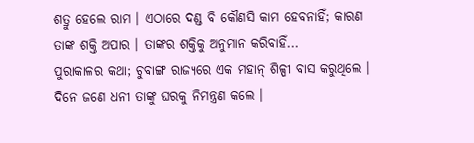ଶତ୍ରୁ ହେଲେ ରାମ । ଏଠାରେ ଦଣ୍ଡ ବି କୌଣସି କାମ ହେବନାହିଁ; କାରଣ ତାଙ୍କ ଶକ୍ତି ଅପାର । ତାଙ୍କର ଶକ୍ତିକୁ ଅନୁମାନ କରିବାହିଁ...
ପୁରାକାଳର କଥା; ଚୁବାଙ୍ଗ ରାଜ୍ୟରେ ଏକ ମହାନ୍ ଶିଳ୍ପୀ ବାସ କରୁଥିଲେ । ଦିନେ ଜଣେ ଧନୀ ତାଙ୍କୁ ଘରକୁ ନିମନ୍ତ୍ରଣ କଲେ ।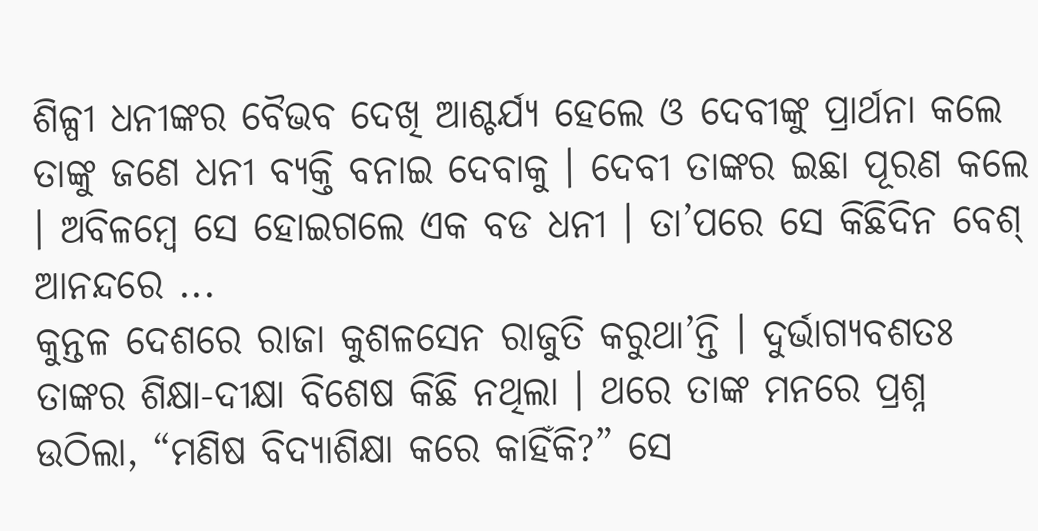ଶିଳ୍ପୀ ଧନୀଙ୍କର ବୈଭବ ଦେଖି ଆଶ୍ଚର୍ଯ୍ୟ ହେଲେ ଓ ଦେବୀଙ୍କୁ ପ୍ରାର୍ଥନା କଲେ ତାଙ୍କୁ ଜଣେ ଧନୀ ବ୍ୟକ୍ତି ବନାଇ ଦେବାକୁ । ଦେବୀ ତାଙ୍କର ଇଛା ପୂରଣ କଲେ । ଅବିଳମ୍ବେ ସେ ହୋଇଗଲେ ଏକ ବଡ ଧନୀ । ତା’ପରେ ସେ କିଛିଦିନ ବେଶ୍ ଆନନ୍ଦରେ ...
କୁନ୍ତଳ ଦେଶରେ ରାଜା କୁଶଳସେନ ରାଜୁତି କରୁଥା’ନ୍ତି । ଦୁର୍ଭାଗ୍ୟବଶତଃ ତାଙ୍କର ଶିକ୍ଷା-ଦୀକ୍ଷା ବିଶେଷ କିଛି ନଥିଲା । ଥରେ ତାଙ୍କ ମନରେ ପ୍ରଶ୍ନ ଉଠିଲା, “ମଣିଷ ବିଦ୍ୟାଶିକ୍ଷା କରେ କାହିଁକି?” ସେ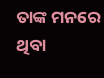ତାଙ୍କ ମନରେ ଥିବା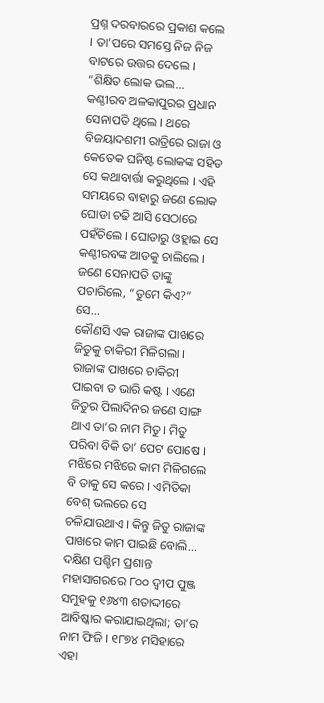ପ୍ରଶ୍ନ ଦରବାରରେ ପ୍ରକାଶ କଲେ । ତା’ପରେ ସମସ୍ତେ ନିଜ ନିଜ ବାଟରେ ଉତ୍ତର ଦେଲେ । “ଶିକ୍ଷିତ ଲୋକ ଭଲ...
କଣ୍ଠୀରବ ଅଳକାପୁରର ପ୍ରଧାନ ସେନାପତି ଥିଲେ । ଥରେ ବିଜୟାଦଶମୀ ରାତ୍ରିରେ ରାଜା ଓ କେତେକ ଘନିଷ୍ଟ ଲୋକଙ୍କ ସହିତ ସେ କଥାବାର୍ତ୍ତା କରୁଥିଲେ । ଏହି ସମୟରେ ବାହାରୁ ଜଣେ ଲୋକ ଘୋଡା ଚଢି ଆସି ସେଠାରେ ପହଁଚିଲେ । ଘୋଡାରୁ ଓହ୍ଲାଇ ସେ କଣ୍ଠୀରବଙ୍କ ଆଡକୁ ଚାଲିଲେ । ଜଣେ ସେନାପତି ତାଙ୍କୁ ପଚାରିଲେ, “ତୁମେ କିଏ?” ସେ...
କୌଣସି ଏକ ରାଜାଙ୍କ ପାଖରେ ଜିତୁକୁ ଚାକିରୀ ମିଳିଗଲା । ରାଜାଙ୍କ ପାଖରେ ଚାକିରୀ ପାଇବା ତ ଭାରି କଷ୍ଟ । ଏଣେ ଜିତୁର ପିଲାଦିନର ଜଣେ ସାଙ୍ଗ ଥାଏ ତା’ର ନାମ ମିତୁ । ମିତୁ ପରିବା ବିକି ତା’ ପେଟ ପୋଷେ । ମଝିରେ ମଝିରେ କାମ ମିଳିଗଲେ ବି ତାକୁ ସେ କରେ । ଏମିତିକା ବେଶ୍ ଭଲରେ ସେ ଚଳିଯାଉଥାଏ । କିନ୍ତୁ ଜିତୁ ରାଜାଙ୍କ ପାଖରେ କାମ ପାଇଛି ବୋଲି...
ଦକ୍ଷିଣ ପଶ୍ଚିମ ପ୍ରଶାନ୍ତ ମହାସାଗରରେ ୮୦୦ ଦ୍ୱୀପ ପୁଞ୍ଜ ସମୁହକୁ ୧୬୪୩ ଶତାଦ୍ଦୀରେ ଆବିଷ୍କାର କରାଯାଇଥିଲା; ତା’ର ନାମ ଫିଜି । ୧୮୭୪ ମସିହାରେ ଏହା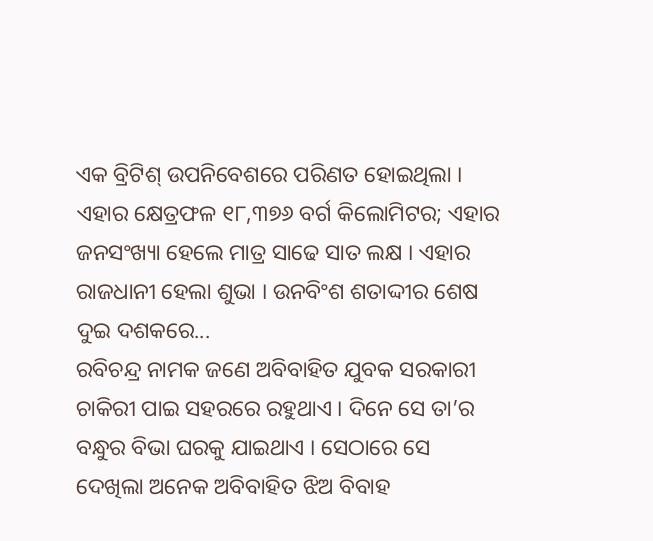ଏକ ବ୍ରିଟିଶ୍ ଉପନିବେଶରେ ପରିଣତ ହୋଇଥିଲା । ଏହାର କ୍ଷେତ୍ରଫଳ ୧୮,୩୭୬ ବର୍ଗ କିଲୋମିଟର; ଏହାର ଜନସଂଖ୍ୟା ହେଲେ ମାତ୍ର ସାଢେ ସାତ ଲକ୍ଷ । ଏହାର ରାଜଧାନୀ ହେଲା ଶୁଭା । ଉନବିଂଶ ଶତାଦ୍ଦୀର ଶେଷ ଦୁଇ ଦଶକରେ...
ରବିଚନ୍ଦ୍ର ନାମକ ଜଣେ ଅବିବାହିତ ଯୁବକ ସରକାରୀ ଚାକିରୀ ପାଇ ସହରରେ ରହୁଥାଏ । ଦିନେ ସେ ତା’ର ବନ୍ଧୁର ବିଭା ଘରକୁ ଯାଇଥାଏ । ସେଠାରେ ସେ ଦେଖିଲା ଅନେକ ଅବିବାହିତ ଝିଅ ବିବାହ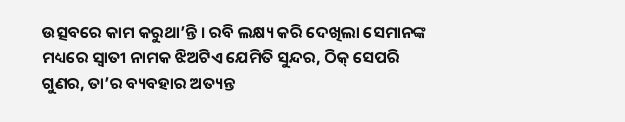ଉତ୍ସବରେ କାମ କରୁଥା’ନ୍ତି । ରବି ଲକ୍ଷ୍ୟ କରି ଦେଖିଲା ସେମାନଙ୍କ ମଧ୍ୟରେ ସ୍ୱାତୀ ନାମକ ଝିଅଟିଏ ଯେମିତି ସୁନ୍ଦର, ଠିକ୍ ସେପରି ଗୁଣର, ତା’ର ବ୍ୟବହାର ଅତ୍ୟନ୍ତ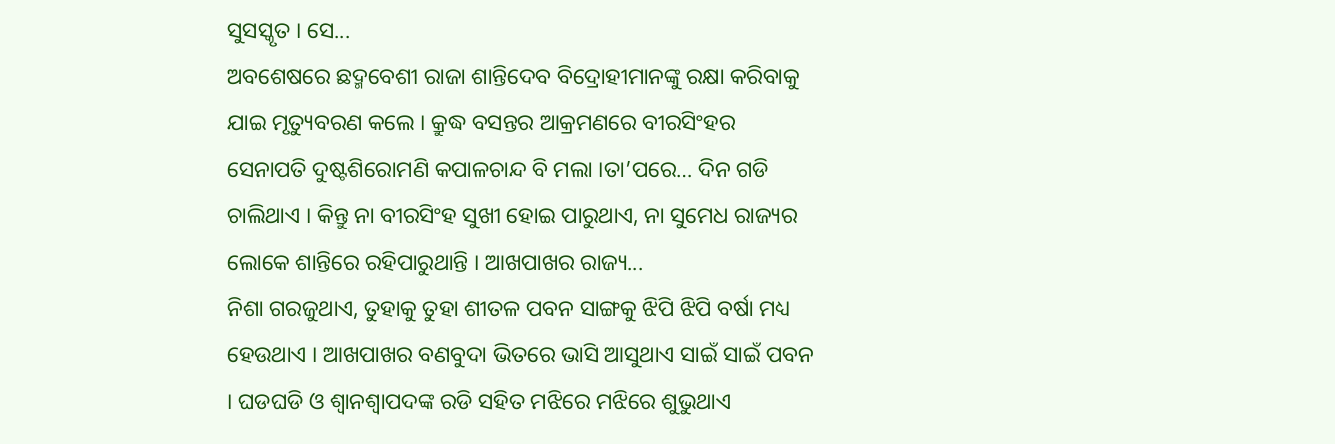ସୁସସ୍କୃତ । ସେ...
ଅବଶେଷରେ ଛଦ୍ମବେଶୀ ରାଜା ଶାନ୍ତିଦେବ ବିଦ୍ରୋହୀମାନଙ୍କୁ ରକ୍ଷା କରିବାକୁ ଯାଇ ମୃତ୍ୟୁବରଣ କଲେ । କ୍ରୁଦ୍ଧ ବସନ୍ତର ଆକ୍ରମଣରେ ବୀରସିଂହର ସେନାପତି ଦୁଷ୍ଟଶିରୋମଣି କପାଳଚାନ୍ଦ ବି ମଲା ।ତା’ପରେ… ଦିନ ଗଡି ଚାଲିଥାଏ । କିନ୍ତୁ ନା ବୀରସିଂହ ସୁଖୀ ହୋଇ ପାରୁଥାଏ, ନା ସୁମେଧ ରାଜ୍ୟର ଲୋକେ ଶାନ୍ତିରେ ରହିପାରୁଥାନ୍ତି । ଆଖପାଖର ରାଜ୍ୟ...
ନିଶା ଗରଜୁଥାଏ, ତୁହାକୁ ତୁହା ଶୀତଳ ପବନ ସାଙ୍ଗକୁ ଝିପି ଝିପି ବର୍ଷା ମଧ୍ୟ ହେଉଥାଏ । ଆଖପାଖର ବଣବୁଦା ଭିତରେ ଭାସି ଆସୁଥାଏ ସାଇଁ ସାଇଁ ପବନ । ଘଡଘଡି ଓ ଶ୍ୱାନଶ୍ୱାପଦଙ୍କ ରଡି ସହିତ ମଝିରେ ମଝିରେ ଶୁଭୁଥାଏ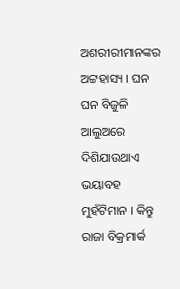ଅଶରୀରୀମାନଙ୍କର ଅଟ୍ଟହାସ୍ୟ । ଘନ ଘନ ବିଜୁଳି ଆଲୁଅରେ ଦିଶିଯାଉଥାଏ ଭୟାବହ ମୁହଁଟିମାନ । କିନ୍ତୁ ରାଜା ବିକ୍ରମାର୍କ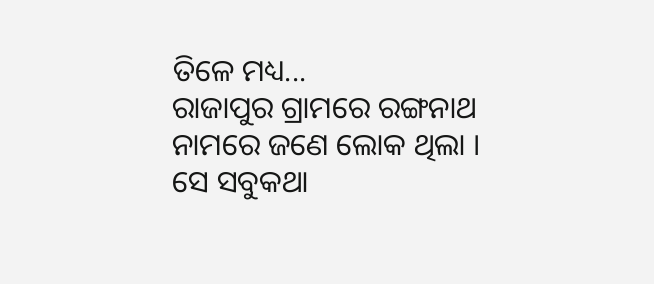ତିଳେ ମଧ୍ୟ...
ରାଜାପୁର ଗ୍ରାମରେ ରଙ୍ଗନାଥ ନାମରେ ଜଣେ ଲୋକ ଥିଲା । ସେ ସବୁକଥା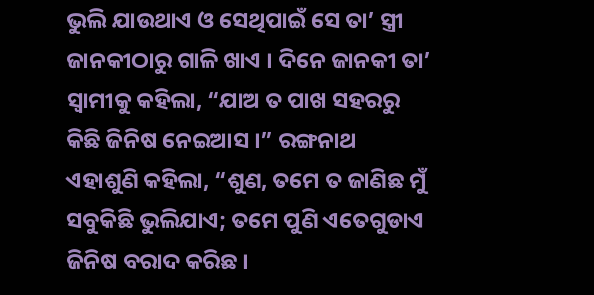ଭୁଲି ଯାଉଥାଏ ଓ ସେଥିପାଇଁ ସେ ତା’ ସ୍ତ୍ରୀ ଜାନକୀଠାରୁ ଗାଳି ଖାଏ । ଦିନେ ଜାନକୀ ତା’ ସ୍ୱାମୀକୁ କହିଲା, “ଯାଅ ତ ପାଖ ସହରରୁ କିଛି ଜିନିଷ ନେଇଆସ ।” ରଙ୍ଗନାଥ ଏହାଶୁଣି କହିଲା, “ଶୁଣ, ତମେ ତ ଜାଣିଛ ମୁଁ ସବୁକିଛି ଭୁଲିଯାଏ; ତମେ ପୁଣି ଏତେଗୁଡାଏ ଜିନିଷ ବରାଦ କରିଛ ।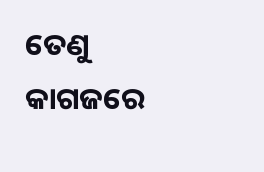ତେଣୁ କାଗଜରେ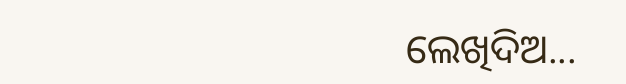ଲେଖିଦିଅ...